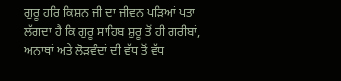ਗੁਰੂ ਹਰਿ ਕਿਸ਼ਨ ਜੀ ਦਾ ਜੀਵਨ ਪੜਿਆਂ ਪਤਾ ਲੱਗਦਾ ਹੈ ਕਿ ਗੁਰੂ ਸਾਹਿਬ ਸ਼ੁਰੂ ਤੋਂ ਹੀ ਗਰੀਬਾਂ, ਅਨਾਥਾਂ ਅਤੇ ਲੋੜਵੰਦਾਂ ਦੀ ਵੱਧ ਤੋਂ ਵੱਧ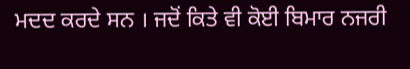ਮਦਦ ਕਰਦੇ ਸਨ । ਜਦੋਂ ਕਿਤੇ ਵੀ ਕੋਈ ਬਿਮਾਰ ਨਜਰੀ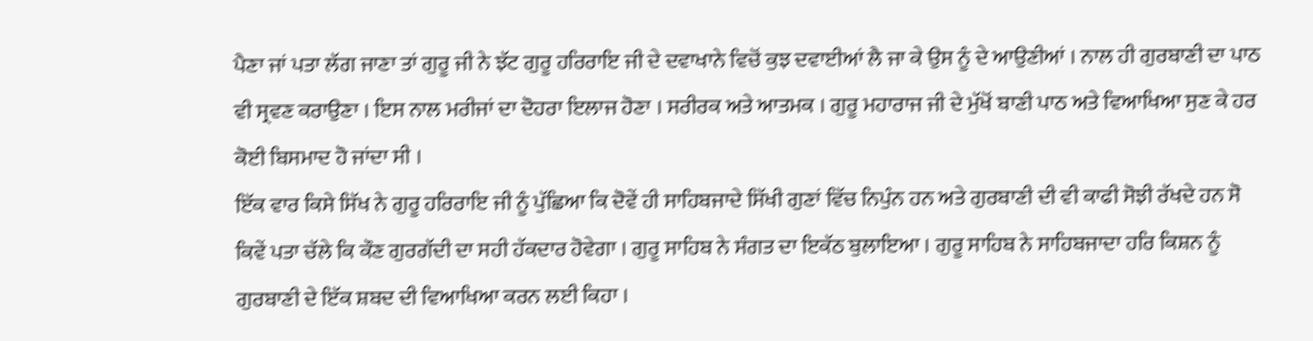ਪੈਣਾ ਜਾਂ ਪਤਾ ਲੱਗ ਜਾਣਾ ਤਾਂ ਗੁਰੂ ਜੀ ਨੇ ਝੱਟ ਗੁਰੂ ਹਰਿਰਾਇ ਜੀ ਦੇ ਦਵਾਖਾਨੇ ਵਿਚੋਂ ਕੁਝ ਦਵਾਈਆਂ ਲੈ ਜਾ ਕੇ ਉਸ ਨੂੰ ਦੇ ਆਉਣੀਆਂ । ਨਾਲ ਹੀ ਗੁਰਬਾਣੀ ਦਾ ਪਾਠ ਵੀ ਸ੍ਰਵਣ ਕਰਾਉਣਾ । ਇਸ ਨਾਲ ਮਰੀਜਾਂ ਦਾ ਦੋਹਰਾ ਇਲਾਜ ਹੋਣਾ । ਸਰੀਰਕ ਅਤੇ ਆਤਮਕ । ਗੁਰੂ ਮਹਾਰਾਜ ਜੀ ਦੇ ਮੁੱਖੋਂ ਬਾਣੀ ਪਾਠ ਅਤੇ ਵਿਆਖਿਆ ਸੁਣ ਕੇ ਹਰ ਕੋਈ ਬਿਸਮਾਦ ਹੋ ਜਾਂਦਾ ਸੀ ।
ਇੱਕ ਵਾਰ ਕਿਸੇ ਸਿੱਖ ਨੇ ਗੁਰੂ ਹਰਿਰਾਇ ਜੀ ਨੂੰ ਪੁੱਛਿਆ ਕਿ ਦੋਵੇਂ ਹੀ ਸਾਹਿਬਜਾਦੇ ਸਿੱਖੀ ਗੁਣਾਂ ਵਿੱਚ ਨਿਪੁੰਨ ਹਨ ਅਤੇ ਗੁਰਬਾਣੀ ਦੀ ਵੀ ਕਾਫੀ ਸੋਝੀ ਰੱਖਦੇ ਹਨ ਸੋ ਕਿਵੇਂ ਪਤਾ ਚੱਲੇ ਕਿ ਕੌਣ ਗੁਰਗੱਦੀ ਦਾ ਸਹੀ ਹੱਕਦਾਰ ਹੋਵੇਗਾ । ਗੁਰੂ ਸਾਹਿਬ ਨੇ ਸੰਗਤ ਦਾ ਇਕੱਠ ਬੁਲਾਇਆ । ਗੁਰੂ ਸਾਹਿਬ ਨੇ ਸਾਹਿਬਜਾਦਾ ਹਰਿ ਕਿਸ਼ਨ ਨੂੰ ਗੁਰਬਾਣੀ ਦੇ ਇੱਕ ਸ਼ਬਦ ਦੀ ਵਿਆਖਿਆ ਕਰਨ ਲਈ ਕਿਹਾ ।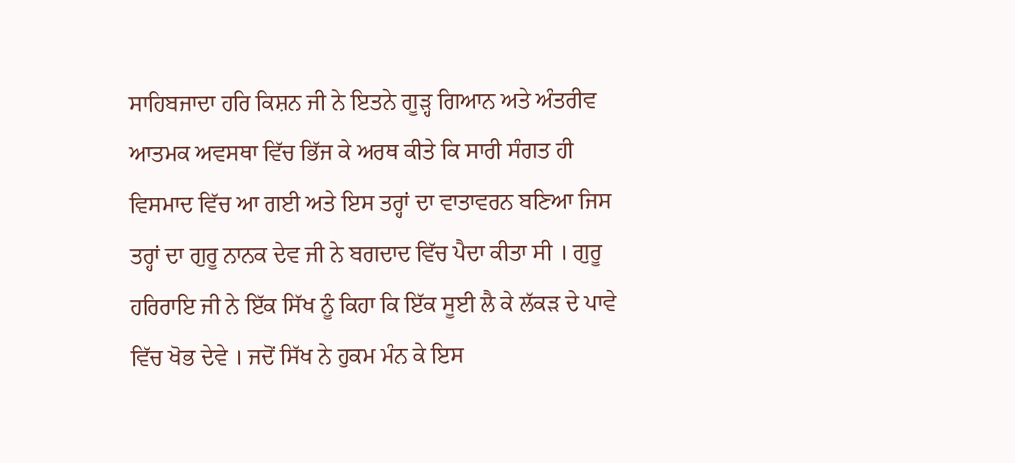ਸਾਹਿਬਜਾਦਾ ਹਰਿ ਕਿਸ਼ਨ ਜੀ ਨੇ ਇਤਨੇ ਗੂੜ੍ਹ ਗਿਆਨ ਅਤੇ ਅੰਤਰੀਵ ਆਤਮਕ ਅਵਸਥਾ ਵਿੱਚ ਭਿੱਜ ਕੇ ਅਰਥ ਕੀਤੇ ਕਿ ਸਾਰੀ ਸੰਗਤ ਹੀ ਵਿਸਮਾਦ ਵਿੱਚ ਆ ਗਈ ਅਤੇ ਇਸ ਤਰ੍ਹਾਂ ਦਾ ਵਾਤਾਵਰਨ ਬਣਿਆ ਜਿਸ ਤਰ੍ਹਾਂ ਦਾ ਗੁਰੂ ਨਾਨਕ ਦੇਵ ਜੀ ਨੇ ਬਗਦਾਦ ਵਿੱਚ ਪੈਦਾ ਕੀਤਾ ਸੀ । ਗੁਰੂ ਹਰਿਰਾਇ ਜੀ ਨੇ ਇੱਕ ਸਿੱਖ ਨੂੰ ਕਿਹਾ ਕਿ ਇੱਕ ਸੂਈ ਲੈ ਕੇ ਲੱਕੜ ਦੇ ਪਾਵੇ ਵਿੱਚ ਖੋਭ ਦੇਵੇ । ਜਦੋਂ ਸਿੱਖ ਨੇ ਹੁਕਮ ਮੰਨ ਕੇ ਇਸ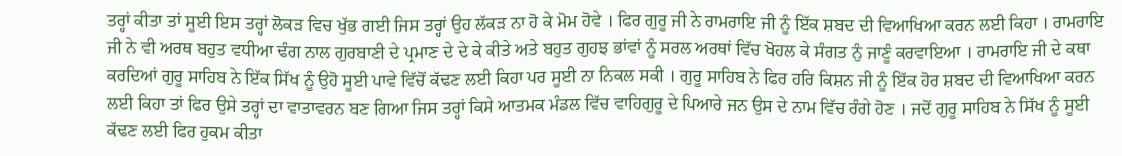ਤਰ੍ਹਾਂ ਕੀਤਾ ਤਾਂ ਸੂਈ ਇਸ ਤਰ੍ਹਾਂ ਲੋਕੜ ਵਿਚ ਖੁੱਭ ਗਈ ਜਿਸ ਤਰ੍ਹਾਂ ਉਹ ਲੱਕੜ ਨਾ ਹੋ ਕੇ ਮੋਮ ਹੋਵੇ । ਫਿਰ ਗੁਰੂ ਜੀ ਨੇ ਰਾਮਰਾਇ ਜੀ ਨੂੰ ਇੱਕ ਸ਼ਬਦ ਦੀ ਵਿਆਖਿਆ ਕਰਨ ਲਈ ਕਿਹਾ । ਰਾਮਰਾਇ ਜੀ ਨੇ ਵੀ ਅਰਥ ਬਹੁਤ ਵਧੀਆ ਢੰਗ ਨਾਲ ਗੁਰਬਾਣੀ ਦੇ ਪ੍ਰਮਾਣ ਦੇ ਦੇ ਕੇ ਕੀਤੇ ਅਤੇ ਬਹੁਤ ਗੁਹਝ ਭਾਂਵਾਂ ਨੂੰ ਸਰਲ ਅਰਥਾਂ ਵਿੱਚ ਖੋਹਲ ਕੇ ਸੰਗਤ ਨੁੰ ਜਾਣੂੰ ਕਰਵਾਇਆ । ਰਾਮਰਾਇ ਜੀ ਦੇ ਕਥਾ ਕਰਦਿਆਂ ਗੁਰੂ ਸਾਹਿਬ ਨੇ ਇੱਕ ਸਿੱਖ ਨੂੰ ਉਹੋ ਸੂਈ ਪਾਵੇ ਵਿੱਚੋਂ ਕੱਢਣ ਲਈ ਕਿਹਾ ਪਰ ਸੂਈ ਨਾ ਨਿਕਲ ਸਕੀ । ਗੁਰੂ ਸਾਹਿਬ ਨੇ ਫਿਰ ਹਰਿ ਕਿਸ਼ਨ ਜੀ ਨੂੰ ਇੱਕ ਹੋਰ ਸ਼ਬਦ ਦੀ ਵਿਆਖਿਆ ਕਰਨ ਲਈ ਕਿਹਾ ਤਾਂ ਫਿਰ ਉਸੇ ਤਰ੍ਹਾਂ ਦਾ ਵਾਤਾਵਰਨ ਬਣ ਗਿਆ ਜਿਸ ਤਰ੍ਹਾਂ ਕਿਸੇ ਆਤਮਕ ਮੰਡਲ ਵਿੱਚ ਵਾਹਿਗੁਰੂ ਦੇ ਪਿਆਰੇ ਜਨ ਉਸ ਦੇ ਨਾਮ ਵਿੱਚ ਰੰਗੇ ਹੋਣ । ਜਦੋਂ ਗੁਰੂ ਸਾਹਿਬ ਨੇ ਸਿੱਖ ਨੂੰ ਸੂਈ ਕੱਢਣ ਲਈ ਫਿਰ ਹੁਕਮ ਕੀਤਾ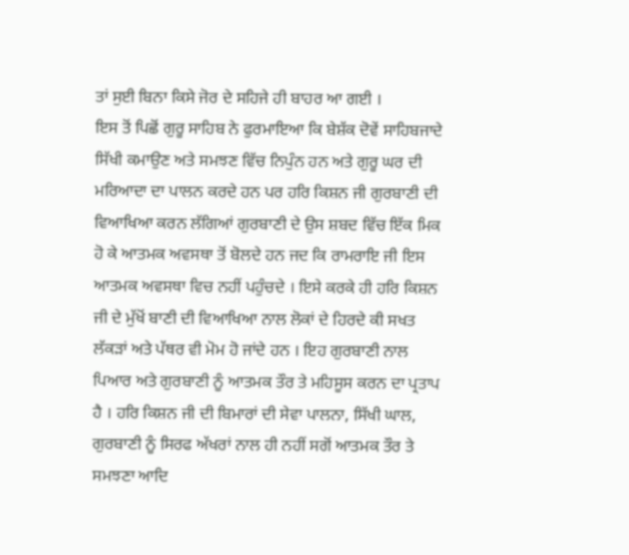ਤਾਂ ਸੁਈ ਬਿਨਾ ਕਿਸੇ ਜੋਰ ਦੇ ਸਹਿਜੇ ਹੀ ਬਾਹਰ ਆ ਗਈ ।
ਇਸ ਤੋਂ ਪਿਛੋਂ ਗੁਰੂ ਸਾਹਿਬ ਨੇ ਫੁਰਮਾਇਆ ਕਿ ਬੇਸ਼ੱਕ ਦੋਵੇਂ ਸਾਹਿਬਜਾਦੇ ਸਿੱਖੀ ਕਮਾਉਣ ਅਤੇ ਸਮਝਣ ਵਿੱਚ ਨਿਪੁੰਨ ਹਨ ਅਤੇ ਗੁਰੂ ਘਰ ਦੀ ਮਰਿਆਦਾ ਦਾ ਪਾਲਨ ਕਰਦੇ ਹਨ ਪਰ ਹਰਿ ਕਿਸ਼ਨ ਜੀ ਗੁਰਬਾਣੀ ਦੀ ਵਿਆਖਿਆ ਕਰਨ ਲੱਗਿਆਂ ਗੁਰਬਾਣੀ ਦੇ ਉਸ ਸ਼ਬਦ ਵਿੱਚ ਇੱਕ ਮਿਕ ਹੋ ਕੇ ਆਤਮਕ ਅਵਸਥਾ ਤੋਂ ਬੋਲਦੇ ਹਨ ਜਦ ਕਿ ਰਾਮਰਾਇ ਜੀ ਇਸ ਆਤਮਕ ਅਵਸਥਾ ਵਿਚ ਨਹੀਂ ਪਹੁੰਚਦੇ । ਇਸੇ ਕਰਕੇ ਹੀ ਹਰਿ ਕਿਸ਼ਨ ਜੀ ਦੇ ਮੁੱਖੋਂ ਬਾਣੀ ਦੀ ਵਿਆਖਿਆ ਨਾਲ ਲੋਕਾਂ ਦੇ ਹਿਰਦੇ ਕੀ ਸਖਤ ਲੱਕੜਾਂ ਅਤੇ ਪੱਥਰ ਵੀ ਮੋਮ ਹੋ ਜਾਂਦੇ ਹਨ । ਇਹ ਗੁਰਬਾਣੀ ਨਾਲ ਪਿਆਰ ਅਤੇ ਗੁਰਬਾਣੀ ਨੂੰ ਆਤਮਕ ਤੌਰ ਤੇ ਮਹਿਸੂਸ ਕਰਨ ਦਾ ਪ੍ਰਤਾਪ ਹੈ । ਹਰਿ ਕਿਸ਼ਨ ਜੀ ਦੀ ਬਿਮਾਰਾਂ ਦੀ ਸੇਵਾ ਪਾਲਨਾ, ਸਿੱਖੀ ਘਾਲ, ਗੁਰਬਾਣੀ ਨੂੰ ਸਿਰਫ ਅੱਖਰਾਂ ਨਾਲ ਹੀ ਨਹੀਂ ਸਗੋਂ ਆਤਮਕ ਤੌਰ ਤੇ ਸਮਝਣਾ ਆਦਿ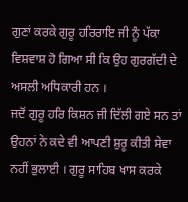ਗੁਣਾਂ ਕਰਕੇ ਗੁਰੂ ਹਰਿਰਾਇ ਜੀ ਨੂੰ ਪੱਕਾ ਵਿਸ਼ਵਾਸ਼ ਹੋ ਗਿਆ ਸੀ ਕਿ ਉਹ ਗੁਰਗੱਦੀ ਦੇ ਅਸਲੀ ਅਧਿਕਾਰੀ ਹਨ ।
ਜਦੋਂ ਗੁਰੂ ਹਰਿ ਕਿਸ਼ਨ ਜੀ ਦਿੱਲੀ ਗਏ ਸਨ ਤਾਂ ਉਹਨਾਂ ਨੇ ਕਦੇ ਵੀ ਆਪਣੀ ਸ਼ੁਰੂ ਕੀਤੀ ਸੇਵਾ ਨਹੀਂ ਭੁਲਾਈ । ਗੁਰੂ ਸਾਹਿਬ ਖਾਸ ਕਰਕੇ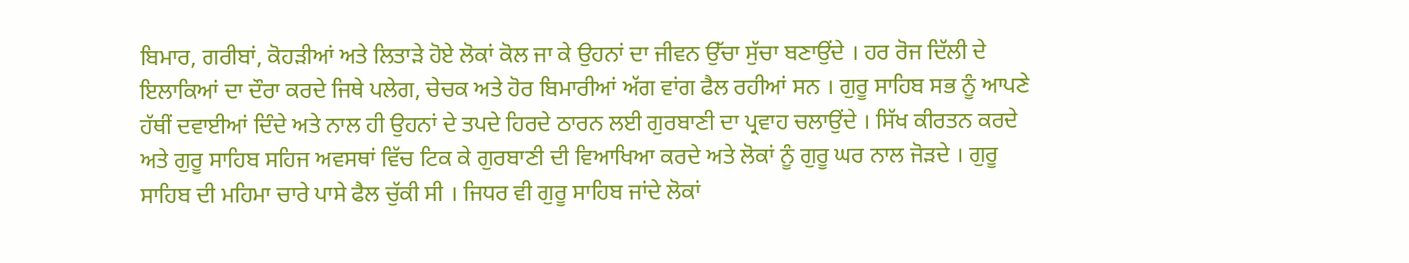ਬਿਮਾਰ, ਗਰੀਬਾਂ, ਕੋਹੜੀਆਂ ਅਤੇ ਲਿਤਾੜੇ ਹੋਏ ਲੋਕਾਂ ਕੋਲ ਜਾ ਕੇ ਉਹਨਾਂ ਦਾ ਜੀਵਨ ਉੱਚਾ ਸੁੱਚਾ ਬਣਾਉਂਦੇ । ਹਰ ਰੋਜ ਦਿੱਲੀ ਦੇ ਇਲਾਕਿਆਂ ਦਾ ਦੌਰਾ ਕਰਦੇ ਜਿਥੇ ਪਲੇਗ, ਚੇਚਕ ਅਤੇ ਹੋਰ ਬਿਮਾਰੀਆਂ ਅੱਗ ਵਾਂਗ ਫੈਲ ਰਹੀਆਂ ਸਨ । ਗੁਰੂ ਸਾਹਿਬ ਸਭ ਨੂੰ ਆਪਣੇ ਹੱਥੀਂ ਦਵਾਈਆਂ ਦਿੰਦੇ ਅਤੇ ਨਾਲ ਹੀ ਉਹਨਾਂ ਦੇ ਤਪਦੇ ਹਿਰਦੇ ਠਾਰਨ ਲਈ ਗੁਰਬਾਣੀ ਦਾ ਪ੍ਰਵਾਹ ਚਲਾਉਂਦੇ । ਸਿੱਖ ਕੀਰਤਨ ਕਰਦੇ ਅਤੇ ਗੁਰੂ ਸਾਹਿਬ ਸਹਿਜ ਅਵਸਥਾਂ ਵਿੱਚ ਟਿਕ ਕੇ ਗੁਰਬਾਣੀ ਦੀ ਵਿਆਖਿਆ ਕਰਦੇ ਅਤੇ ਲੋਕਾਂ ਨੂੰ ਗੁਰੂ ਘਰ ਨਾਲ ਜੋੜਦੇ । ਗੁਰੂ ਸਾਹਿਬ ਦੀ ਮਹਿਮਾ ਚਾਰੇ ਪਾਸੇ ਫੈਲ ਚੁੱਕੀ ਸੀ । ਜਿਧਰ ਵੀ ਗੁਰੂ ਸਾਹਿਬ ਜਾਂਦੇ ਲੋਕਾਂ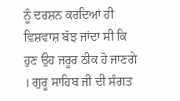ਨੂੰ ਦਰਸ਼ਨ ਕਰਦਿਆਂ ਹੀ ਵਿਸ਼ਵਾਸ਼ ਬੱਝ ਜਾਂਦਾ ਸੀ ਕਿ ਹੁਣ ਉਹ ਜਰੂਰ ਠੀਕ ਹੋ ਜਾਣਗੇ । ਗੁਰੂ ਸਾਹਿਬ ਜੀ ਦੀ ਸੰਗਤ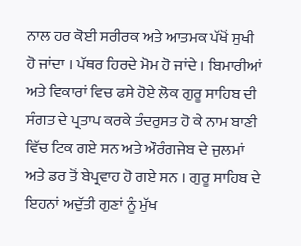ਨਾਲ ਹਰ ਕੋਈ ਸਰੀਰਕ ਅਤੇ ਆਤਮਕ ਪੱਖੋਂ ਸੁਖੀ ਹੋ ਜਾਂਦਾ । ਪੱਥਰ ਹਿਰਦੇ ਮੋਮ ਹੋ ਜਾਂਦੇ । ਬਿਮਾਰੀਆਂ ਅਤੇ ਵਿਕਾਰਾਂ ਵਿਚ ਫਸੇ ਹੋਏ ਲੋਕ ਗੁਰੂ ਸਾਹਿਬ ਦੀ ਸੰਗਤ ਦੇ ਪ੍ਰਤਾਪ ਕਰਕੇ ਤੰਦਰੁਸਤ ਹੋ ਕੇ ਨਾਮ ਬਾਣੀ ਵਿੱਚ ਟਿਕ ਗਏ ਸਨ ਅਤੇ ਔਰੰਗਜੇਬ ਦੇ ਜੁਲਮਾਂ ਅਤੇ ਡਰ ਤੋਂ ਬੇਪ੍ਰਵਾਹ ਹੋ ਗਏ ਸਨ । ਗੁਰੂ ਸਾਹਿਬ ਦੇ ਇਹਨਾਂ ਅਦੁੱਤੀ ਗੁਣਾਂ ਨੂੰ ਮੁੱਖ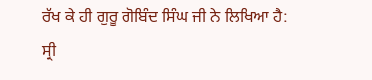ਰੱਖ ਕੇ ਹੀ ਗੁਰੂ ਗੋਬਿੰਦ ਸਿੰਘ ਜੀ ਨੇ ਲਿਖਿਆ ਹੈ: ਸ੍ਰੀ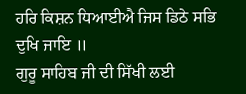ਹਰਿ ਕਿਸ਼ਨ ਧਿਆਈਐ ਜਿਸ ਡਿਠੇ ਸਭਿ ਦੁਖਿ ਜਾਇ ॥
ਗੁਰੂ ਸਾਹਿਬ ਜੀ ਦੀ ਸਿੱਖੀ ਲਈ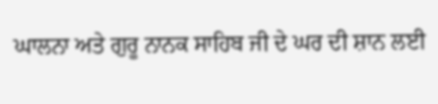ਘਾਲਨਾ ਅਤੇ ਗੁਰੂ ਨਾਨਕ ਸਾਹਿਬ ਜੀ ਦੇ ਘਰ ਦੀ ਸ਼ਾਨ ਲਈ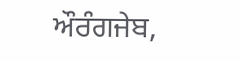ਔਰੰਗਜੇਬ,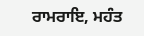ਰਾਮਰਾਇ, ਮਹੰਤ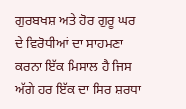ਗੁਰਬਖਸ਼ ਅਤੇ ਹੋਰ ਗੁਰੂ ਘਰ ਦੇ ਵਿਰੋਧੀਆਂ ਦਾ ਸਾਹਮਣਾ ਕਰਨਾ ਇੱਕ ਮਿਸਾਲ ਹੈ ਜਿਸ ਅੱਗੇ ਹਰ ਇੱਕ ਦਾ ਸਿਰ ਸ਼ਰਧਾ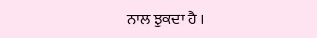ਨਾਲ ਝੁਕਦਾ ਹੈ ।